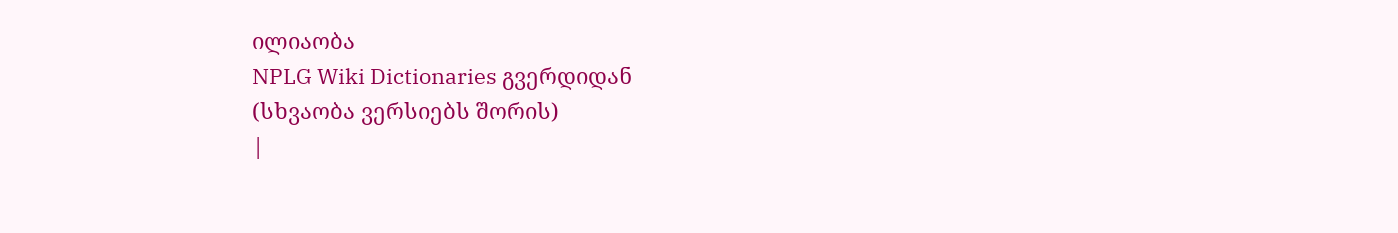ილიაობა
NPLG Wiki Dictionaries გვერდიდან
(სხვაობა ვერსიებს შორის)
|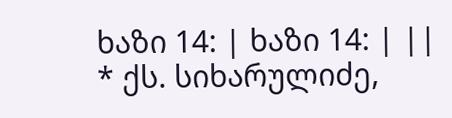ხაზი 14: | ხაზი 14: | ||
* ქს. სიხარულიძე,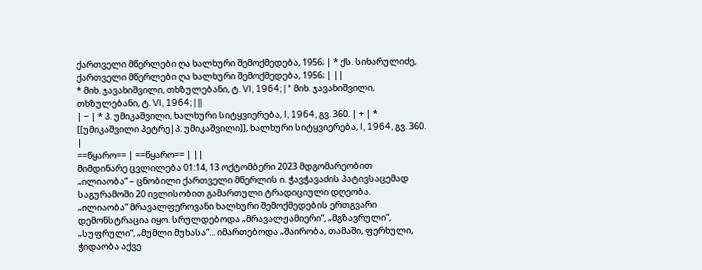ქართველი მწერლები ღა ხალხური შემოქმედება, 1956; | * ქს. სიხარულიძე, ქართველი მწერლები ღა ხალხური შემოქმედება, 1956; | ||
* მიხ. ჯავახიშვილი, თხზულებანი, ტ. VI, 1964; | * მიხ. ჯავახიშვილი, თხზულებანი, ტ. VI, 1964; | ||
| − | * პ. უმიკაშვილი, ხალხური სიტყვიერება, I, 1964, გვ. 360. | + | * [[უმიკაშვილი პეტრე|პ. უმიკაშვილი]], ხალხური სიტყვიერება, I, 1964, გვ. 360. |
==წყარო== | ==წყარო== | ||
მიმდინარე ცვლილება 01:14, 13 ოქტომბერი 2023 მდგომარეობით
„ილიაობა“ – ცნობილი ქართველი მწერლის ი. ჭავჭავაძის პატივსაცემად საგურამოში 20 ივლისობით გამართული ტრადიციული დღეობა.
„ილიაობა“ მრავალფეროვანი ხალხური შემოქმედების ერთგვარი დემონსტრაცია იყო. სრულდებოდა „მრავალჟამიერი“, „მგზავრული“, „სუფრული“, „მუმლი მუხასა“... იმართებოდა „შაირობა, თამაში, ფერხული, ჭიდაობა აქვე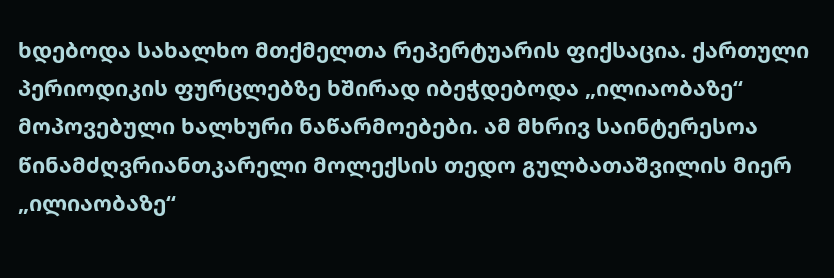ხდებოდა სახალხო მთქმელთა რეპერტუარის ფიქსაცია. ქართული პერიოდიკის ფურცლებზე ხშირად იბეჭდებოდა „ილიაობაზე“ მოპოვებული ხალხური ნაწარმოებები. ამ მხრივ საინტერესოა წინამძღვრიანთკარელი მოლექსის თედო გულბათაშვილის მიერ „ილიაობაზე“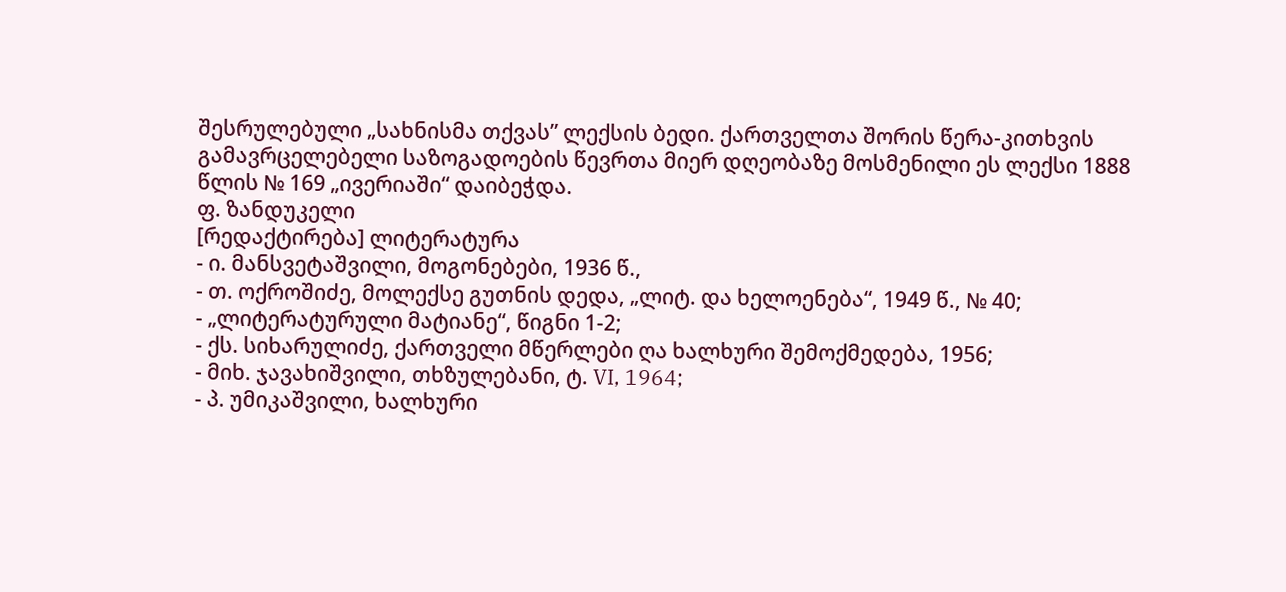შესრულებული „სახნისმა თქვას” ლექსის ბედი. ქართველთა შორის წერა-კითხვის გამავრცელებელი საზოგადოების წევრთა მიერ დღეობაზე მოსმენილი ეს ლექსი 1888 წლის № 169 „ივერიაში“ დაიბეჭდა.
ფ. ზანდუკელი
[რედაქტირება] ლიტერატურა
- ი. მანსვეტაშვილი, მოგონებები, 1936 წ.,
- თ. ოქროშიძე, მოლექსე გუთნის დედა, „ლიტ. და ხელოენება“, 1949 წ., № 40;
- „ლიტერატურული მატიანე“, წიგნი 1-2;
- ქს. სიხარულიძე, ქართველი მწერლები ღა ხალხური შემოქმედება, 1956;
- მიხ. ჯავახიშვილი, თხზულებანი, ტ. VI, 1964;
- პ. უმიკაშვილი, ხალხური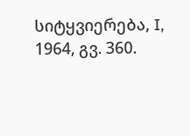სიტყვიერება, I, 1964, გვ. 360.